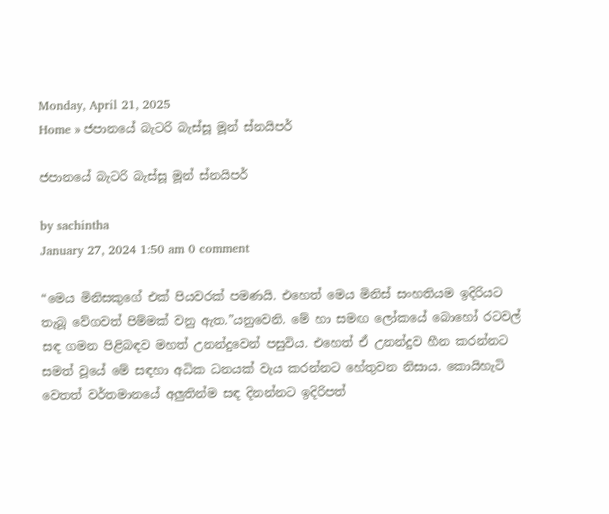Monday, April 21, 2025
Home » ජපානයේ බැටරි බැස්සූ මූන් ස්නයිපර්

ජපානයේ බැටරි බැස්සූ මූන් ස්නයිපර්

by sachintha
January 27, 2024 1:50 am 0 comment

“මෙය මිනිසකුගේ එක් පියවරක් පමණයි. එහෙත් මෙය මිනිස් සංහතියම ඉදිරියට තැබූ වේගවත් පිම්මක් වනු ඇත.”යනුවෙනි. මේ හා සමඟ ලෝකයේ බොහෝ රටවල් සඳ ගමන පිළිබඳව මහත් උනන්දුවෙන් පසුවිය. එහෙත් ඒ උනන්දුව හීන කරන්නට සමත් වූයේ මේ සඳහා අධික ධනයක් වැය කරන්නට හේතුවන නිසාය. කොයිහැටි වෙතත් වර්තමානයේ අලුතින්ම සඳ දිනන්නට ඉදිරිපත්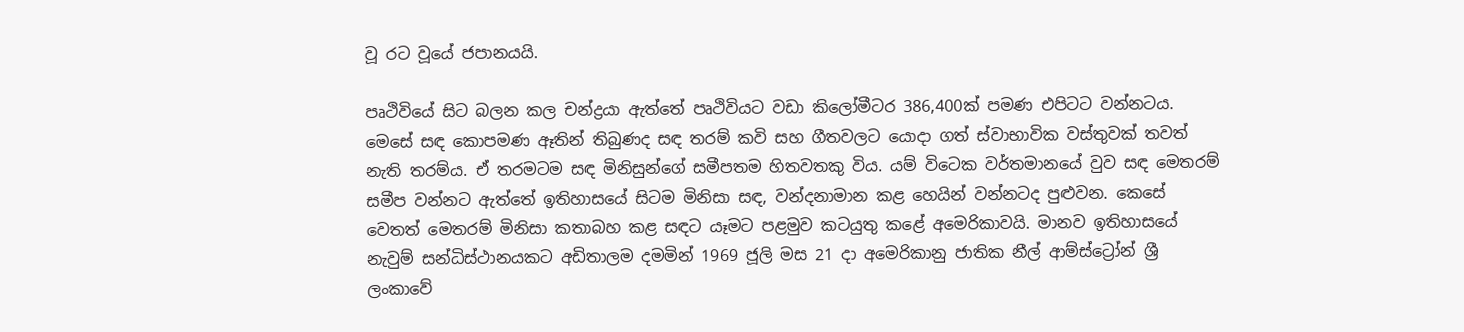වූ රට වූයේ ජපානයයි.

පෘථිවියේ සිට බලන කල චන්ද්‍රයා ඇත්තේ පෘථිවියට වඩා කිලෝමීටර 386,400ක් පමණ එපිටට වන්නටය. මෙසේ සඳ කොපමණ ඈතින් තිබුණද සඳ තරම් කවි සහ ගීතවලට යොදා ගත් ස්වාභාවික වස්තුවක් තවත් නැති තරම්ය. ඒ තරමටම සඳ මිනිසුන්ගේ සමීපතම හිතවතකු විය. යම් විටෙක වර්තමානයේ වුව සඳ මෙතරම් සමීප වන්නට ඇත්තේ ඉතිහාසයේ සිටම මිනිසා සඳ, වන්දනාමාන කළ හෙයින් වන්නටද පුළුවන. කෙසේ වෙතත් මෙතරම් මිනිසා කතාබහ කළ සඳට යෑමට පළමුව කටයුතු කළේ අමෙරිකාවයි. මානව ඉතිහාසයේ නැවුම් සන්ධිස්ථානයකට අඩිතාලම දමමින් 1969 ජූලි මස 21 දා අමෙරිකානු ජාතික නීල් ආම්ස්ට්‍රෝන් ශ්‍රී ලංකාවේ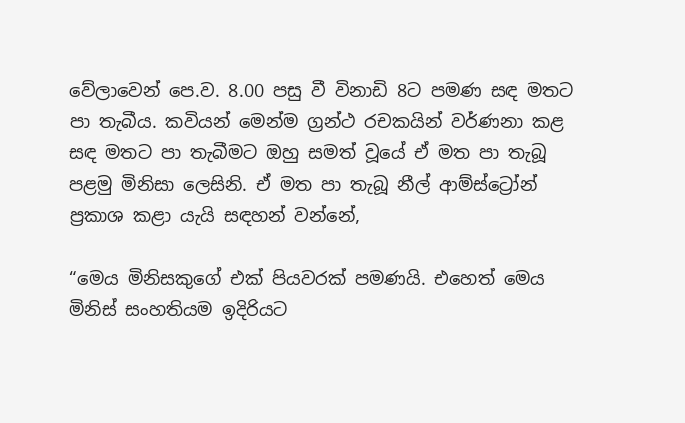වේලාවෙන් පෙ.ව. 8.00 පසු වී විනාඩි 8ට පමණ සඳ මතට පා තැබීය. කවියන් මෙන්ම ග්‍රන්ථ රචකයින් වර්ණනා කළ සඳ මතට පා තැබීමට ඔහු සමත් වූයේ ඒ මත පා තැබූ පළමු මිනිසා ලෙසිනි. ඒ මත පා තැබූ නීල් ආම්ස්ට්‍රෝන් ප්‍රකාශ කළා යැයි සඳහන් වන්නේ,

“මෙය මිනිසකුගේ එක් පියවරක් පමණයි. එහෙත් මෙය මිනිස් සංහතියම ඉදිරියට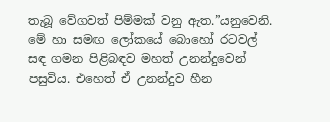තැබූ වේගවත් පිම්මක් වනු ඇත.”යනුවෙනි. මේ හා සමඟ ලෝකයේ බොහෝ රටවල් සඳ ගමන පිළිබඳව මහත් උනන්දුවෙන් පසුවිය. එහෙත් ඒ උනන්දුව හීන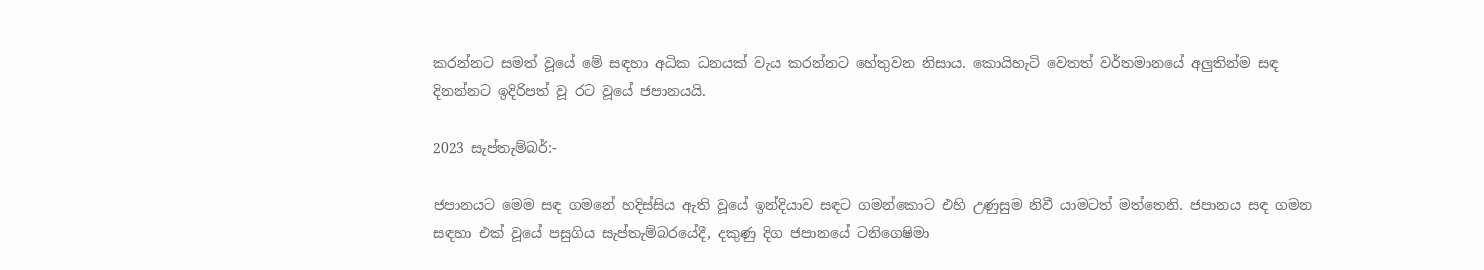කරන්නට සමත් වූයේ මේ සඳහා අධික ධනයක් වැය කරන්නට හේතුවන නිසාය. කොයිහැටි වෙතත් වර්තමානයේ අලුතින්ම සඳ දිනන්නට ඉදිරිපත් වූ රට වූයේ ජපානයයි.

2023 සැප්තැම්බර්:-

ජපානයට මෙම සඳ ගමනේ හදිස්සිය ඇති වූයේ ඉන්දියාව සඳට ගමන්කොට එහි උණුසුම නිවී යාමටත් මත්තෙනි. ජපානය සඳ ගමන සඳහා එක් වූයේ පසුගිය සැප්තැම්බරයේදී, දකුණු දිග ජපානයේ ටනිගෙෂිමා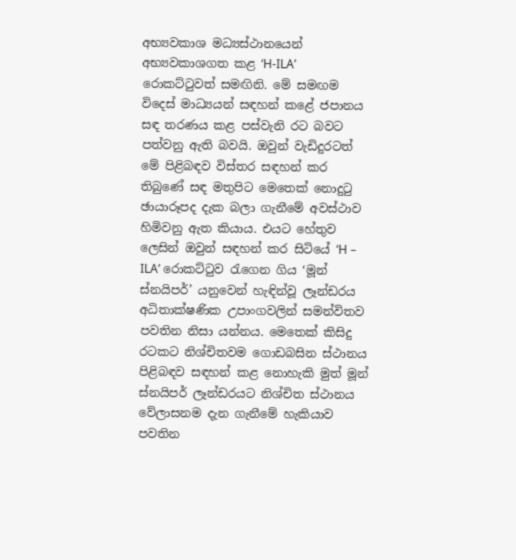අභ්‍යවකාශ මධ්‍යස්ථානයෙන් අභ්‍යවකාශගත කළ ‘H-ILA’ රොකට්ටුවත් සමඟිනි. මේ සමඟම විදෙස් මාධ්‍යයන් සඳහන් කළේ ජපානය සඳ තරණය කළ පස්වැනි රට බවට පත්වනු ඇති බවයි. ඔවුන් වැඩිදුරටත් මේ පිළිබඳව විස්තර සඳහන් කර තිබුණේ සඳ මතුපිට මෙතෙක් නොදුටු ඡායාරූපද දැක බලා ගැනීමේ අවස්ථාව හිමිවනු ඇත කියාය. එයට හේතුව ලෙසින් ඔවුන් සඳහන් කර සිටියේ ‘H – ILA’ රොකට්ටුව රැගෙන ගිය ‘මූන් ස්නයිපර්’ යනුවෙන් හැඳින්වූ ලෑන්ඩරය අධිතාක්ෂණික උපාංගවලින් සමන්විතව පවතින නිසා යන්නය. මෙතෙක් කිසිදු රටකට නිශ්චිතවම ගොඩබසින ස්ථානය පිළිබඳව සඳහන් කළ නොහැකි මුත් මූන් ස්නයිපර් ලෑන්ඩරයට නිශ්චිත ස්ථානය වේලාසනම දැන ගැනීමේ හැකියාව පවතින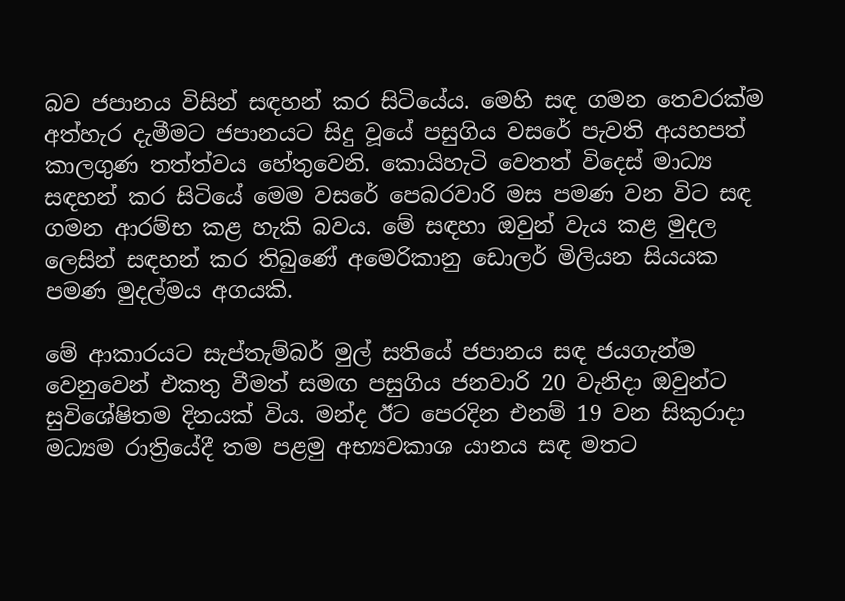බව ජපානය විසින් සඳහන් කර සිටියේය. මෙහි සඳ ගමන තෙවරක්ම අත්හැර දැමීමට ජපානයට සිදු වූයේ පසුගිය වසරේ පැවති අයහපත් කාලගුණ තත්ත්වය හේතුවෙනි. කොයිහැටි වෙතත් විදෙස් මාධ්‍ය සඳහන් කර සිටියේ මෙම වසරේ පෙබරවාරි මස පමණ වන විට සඳ ගමන ආරම්භ කළ හැකි බවය. මේ සඳහා ඔවුන් වැය කළ මුදල ලෙසින් සඳහන් කර තිබුණේ අමෙරිකානු ඩොලර් මිලියන සියයක පමණ මුදල්මය අගයකි.

මේ ආකාරයට සැප්තැම්බර් මුල් සතියේ ජපානය සඳ ජයගැන්ම වෙනුවෙන් එකතු වීමත් සමඟ පසුගිය ජනවාරි 20 වැනිදා ඔවුන්ට සුවිශේෂිතම දිනයක් විය. මන්ද ඊට පෙරදින එනම් 19 වන සිකුරාදා මධ්‍යම රාත්‍රියේදී තම පළමු අභ්‍යවකාශ යානය සඳ මතට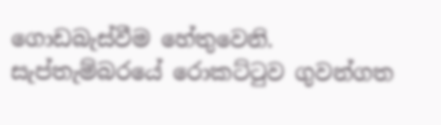ගොඩබැස්වීම හේතුවෙනි. සැප්තැම්බරයේ රොකට්ටුව ගුවන්ගත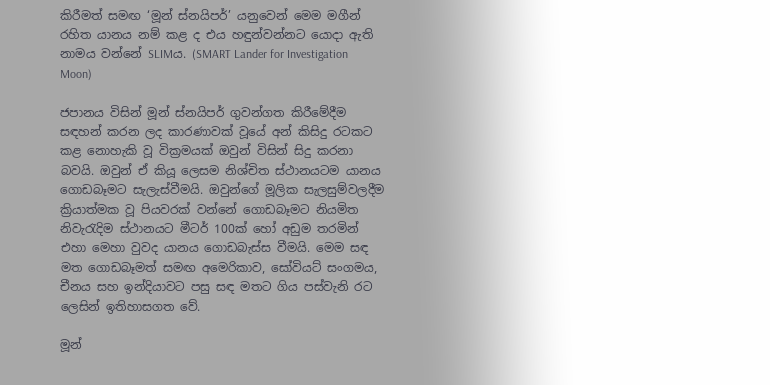කිරීමත් සමඟ ‘මූන් ස්නයිපර්’ යනුවෙන් මෙම මගීන් රහිත යානය නම් කළ ද එය හඳුන්වන්නට යොදා ඇති නාමය වන්නේ SLIMය. (SMART Lander for Investigation Moon)

ජපානය විසින් මූන් ස්නයිපර් ගුවන්ගත කිරීමේදීම සඳහන් කරන ලද කාරණාවක් වූයේ අන් කිසිදු රටකට කළ නොහැකි වූ වික්‍රමයක් ඔවුන් විසින් සිදු කරනා බවයි. ඔවුන් ඒ කියූ ලෙසම නිශ්චිත ස්ථානයටම යානය ගොඩබෑමට සැලැස්වීමයි. ඔවුන්ගේ මූලික සැලසුම්වලදීම ක්‍රියාත්මක වූ පියවරක් වන්නේ ගොඩබෑමට නියමිත නිවැරැදිම ස්ථානයට මීටර් 100ක් හෝ අඩුම තරමින් එහා මෙහා වුවද යානය ගොඩබැස්ස වීමයි. මෙම සඳ මත ගොඩබෑමත් සමඟ අමෙරිකාව, සෝවියට් සංගමය, චීනය සහ ඉන්දියාවට පසු සඳ මතට ගිය පස්වැනි රට ලෙසින් ඉතිහාසගත වේ.

මූන්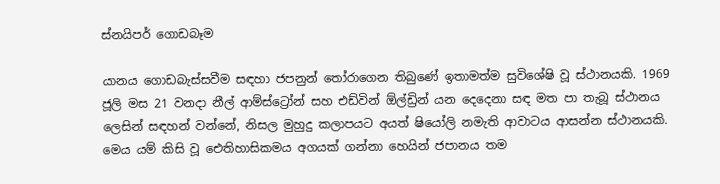ස්නයිපර් ගොඩබෑම

යානය ගොඩබැස්සවීම සඳහා ජපනුන් තෝරාගෙන තිබුණේ ඉතාමත්ම සුවිශේෂි වූ ස්ථානයකි. 1969 ජූලි මස 21 වනදා නීල් ආම්ස්ට්‍රෝන් සහ එඩ්වින් ඕල්ඩ්‍රින් යන දෙදෙනා සඳ මත පා තැබූ ස්ථානය ලෙසින් සඳහන් වන්නේ, නිසල මුහුදු කලාපයට අයත් ෂියෝලි නමැති ආවාටය ආසන්න ස්ථානයකි. මෙය යම් කිසි වූ ඓතිහාසිකමය අගයක් ගන්නා හෙයින් ජපානය තම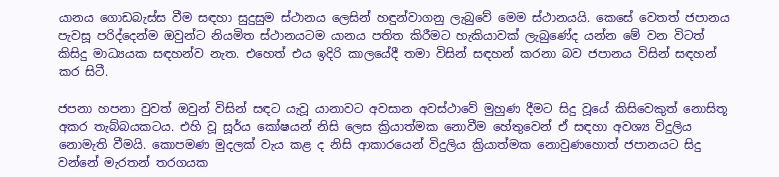යානය ගොඩබැස්ස වීම සඳහා සුදුසුම ස්ථානය ලෙසින් හඳුන්වාගනු ලැබුවේ මෙම ස්ථානයයි. කෙසේ වෙතත් ජපානය පැවසූ පරිද්දෙන්ම ඔවුන්ට නියමිත ස්ථානයටම යානය පතිත කිරීමට හැකියාවක් ලැබුණේද යන්න මේ වන විටත් කිසිදු මාධ්‍යයක සඳහන්ව නැත. එහෙත් එය ඉදිරි කාලයේදී තමා විසින් සඳහන් කරනා බව ජපානය විසින් සඳහන් කර සිටී.

ජපනා හපනා වුවත් ඔවුන් විසින් සඳට යැවූ යානාවට අවසාන අවස්ථාවේ මුහුණ දීමට සිදු වූයේ කිසිවෙකුත් නොසිතූ අකර තැබ්බයකටය. එහි වූ සූර්ය කෝෂයන් නිසි ලෙස ක්‍රියාත්මක නොවීම හේතුවෙන් ඒ සඳහා අවශ්‍ය විදුලිය නොමැති වීමයි. කොපමණ මුදලක් වැය කළ ද නිසි ආකාරයෙන් විදුලිය ක්‍රියාත්මක නොවුණහොත් ජපානයට සිදු වන්නේ මැරතන් තරගයක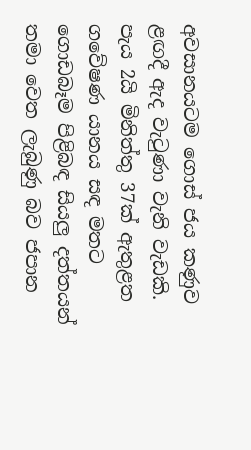අවසානයටම ගොස් ජය කණුව ළඟදී ඇද වැටුණා වැනි වැඩකි. පැය 2යි මිනිත්තු 37ක් ඇතුළත ගවේෂණ යානය සඳ මතට ගොඩබෑම පිළිබඳ සියලු දත්තයන් තමා වෙත ලැබුණු බව ජපාන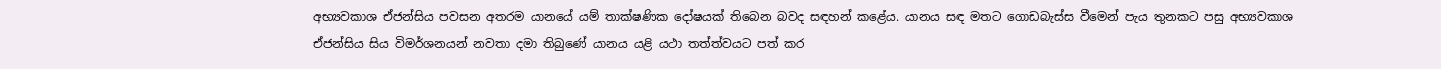අභ්‍යවකාශ ඒජන්සිය පවසන අතරම යානයේ යම් තාක්ෂණික දෝෂයක් තිබෙන බවද සඳහන් කළේය. යානය සඳ මතට ගොඩබැස්ස වීමෙන් පැය තුනකට පසු අභ්‍යවකාශ ඒජන්සිය සිය විමර්ශනයන් නවතා දමා තිබුණේ යානය යළි යථා තත්ත්වයට පත් කර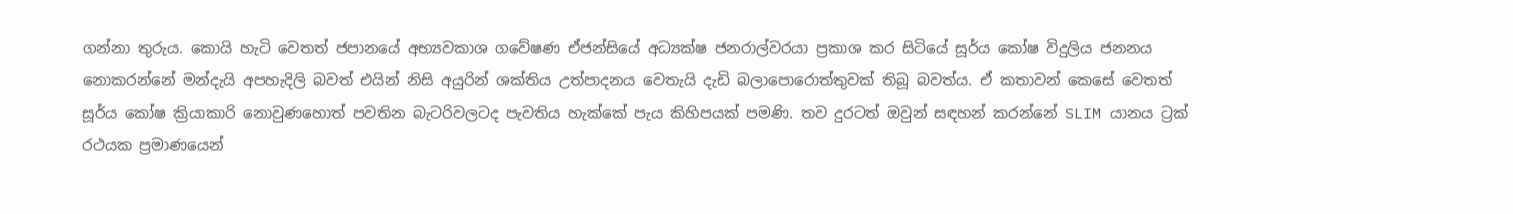ගන්නා තුරුය. කොයි හැටි වෙතත් ජපානයේ අභ්‍යවකාශ ගවේෂණ ඒජන්සියේ අධ්‍යක්ෂ ජනරාල්වරයා ප්‍රකාශ කර සිටියේ සූර්ය කෝෂ විදුලිය ජනනය නොකරන්නේ මන්දැයි අපහැදිලි බවත් එයින් නිසි අයුරින් ශක්තිය උත්පාදනය වෙතැයි දැඩි බලාපොරොත්තුවක් තිබූ බවත්ය. ඒ කතාවන් කෙසේ වෙතත් සූර්ය කෝෂ ක්‍රියාකාරි නොවුණහොත් පවතින බැටරිවලටද පැවතිය හැක්කේ පැය කිහිපයක් පමණි. තව දුරටත් ඔවුන් සඳහන් කරන්නේ SLIM යානය ට්‍රක් රථයක ප්‍රමාණයෙන්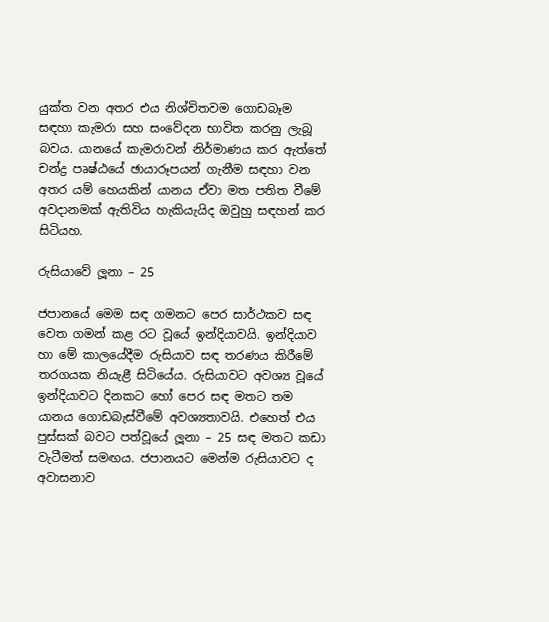යුක්ත වන අතර එය නිශ්චිතවම ගොඩබෑම සඳහා කැමරා සහ සංවේදන භාවිත කරනු ලැබූ බවය. යානයේ කැමරාවන් නිර්මාණය කර ඇත්තේ චන්ද්‍ර පෘෂ්ඨයේ ඡායාරූපයන් ගැනීම සඳහා වන අතර යම් හෙයකින් යානය ඒවා මත පතිත වීමේ අවදානමක් ඇතිවිය හැකියැයිද ඔවුහු සඳහන් කර සිටියහ.

රුසියාවේ ලූනා – 25

ජපානයේ මෙම සඳ ගමනට පෙර සාර්ථකව සඳ වෙත ගමන් කළ රට වූයේ ඉන්දියාවයි. ඉන්දියාව හා මේ කාලයේදීම රුසියාව සඳ තරණය කිරීමේ තරගයක නියැළී සිටියේය. රුසියාවට අවශ්‍ය වූයේ ඉන්දියාවට දිනකට හෝ පෙර සඳ මතට තම යානය ගොඩබැස්වීමේ අවශ්‍යතාවයි. එහෙත් එය පුස්සක් බවට පත්වූයේ ලූනා – 25 සඳ මතට කඩා වැටීමත් සමඟය. ජපානයට මෙන්ම රුසියාවට ද අවාසනාව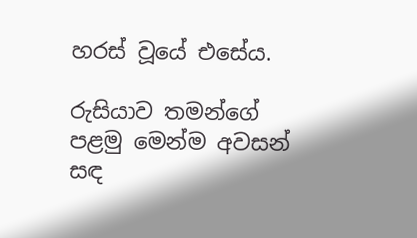හරස් වූයේ එසේය.

රුසියාව තමන්ගේ පළමු මෙන්ම අවසන් සඳ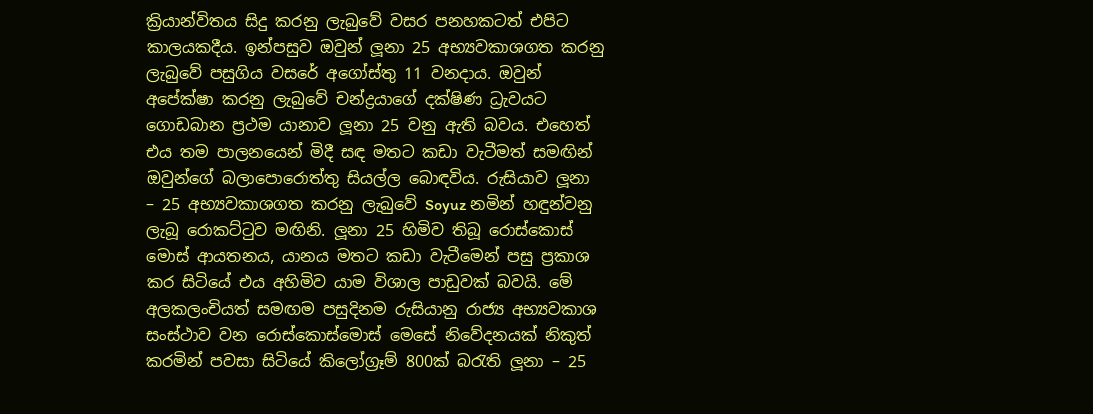ක්‍රියාන්විතය සිදු කරනු ලැබුවේ වසර පනහකටත් එපිට කාලයකදීය. ඉන්පසුව ඔවුන් ලූනා 25 අභ්‍යවකාශගත කරනු ලැබුවේ පසුගිය වසරේ අගෝස්තු 11 වනදාය. ඔවුන් අපේක්ෂා කරනු ලැබුවේ චන්ද්‍රයාගේ දක්ෂිණ ධ්‍රැවයට ගොඩබාන ප්‍රථම යානාව ලූනා 25 වනු ඇති බවය. එහෙත් එය තම පාලනයෙන් මිදී සඳ මතට කඩා වැටීමත් සමඟින් ඔවුන්ගේ බලාපොරොත්තු සියල්ල බොඳවිය. රුසියාව ලූනා – 25 අභ්‍යවකාශගත කරනු ලැබුවේ Soyuz නමින් හඳුන්වනු ලැබූ රොකට්ටුව මඟිනි. ලූනා 25 හිමිව තිබූ රොස්කොස් මොස් ආයතනය, යානය මතට කඩා වැටීමෙන් පසු ප්‍රකාශ කර සිටියේ එය අහිමිව යාම විශාල පාඩුවක් බවයි. මේ අලකලංචියත් සමඟම පසුදිනම රුසියානු රාජ්‍ය අභ්‍යවකාශ සංස්ථාව වන රොස්කොස්මොස් මෙසේ නිවේදනයක් නිකුත් කරමින් පවසා සිටියේ කිලෝග්‍රෑම් 800ක් බරැති ලූනා – 25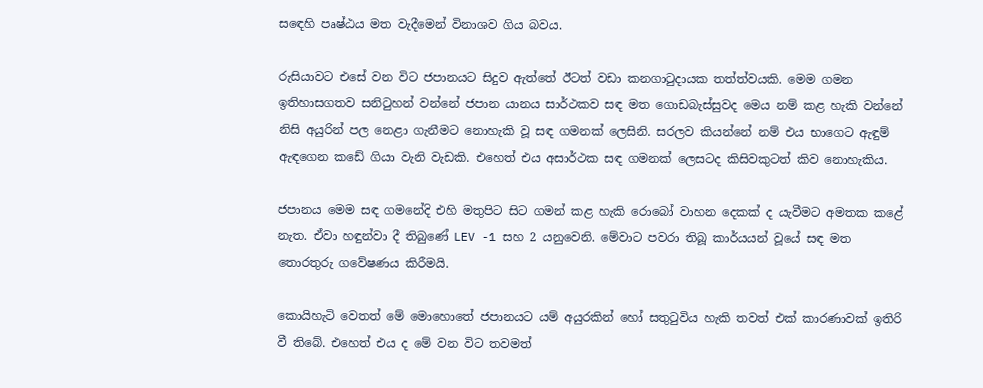ස‍ඳෙහි පෘෂ්ඨය මත වැදීමෙන් විනාශව ගිය බවය.

රුසියාවට එසේ වන විට ජපානයට සිදුව ඇත්තේ ඊටත් වඩා කනගාටුදායක තත්ත්වයකි. මෙම ගමන ඉතිහාසගතව සනිටුහන් වන්නේ ජපාන යානය සාර්ථකව සඳ මත ගොඩබැස්සුවද මෙය නම් කළ හැකි වන්නේ නිසි අයුරින් පල නෙළා ගැනීමට නොහැකි වූ සඳ ගමනක් ලෙසිනි. සරලව කියන්නේ නම් එය භාගෙට ඇඳුම් ඇඳගෙන කඩේ ගියා වැනි වැඩකි. එහෙත් එය අසාර්ථක සඳ ගමනක් ලෙසටද කිසිවකුටත් කිව නොහැකිය.

ජපානය මෙම සඳ ගමනේදි එහි මතුපිට සිට ගමන් කළ හැකි රොබෝ වාහන දෙකක් ද යැවීමට අමතක කළේ නැත. ඒවා හඳුන්වා දී තිබුණේ LEV -1 සහ 2 යනුවෙනි. මේවාට පවරා තිබූ කාර්යයන් වූයේ සඳ මත තොරතුරු ගවේෂණය කිරීමයි.

කොයිහැටි වෙතත් මේ මොහොතේ ජපානයට යම් අයුරකින් හෝ සතුටුවිය හැකි තවත් එක් කාරණාවක් ඉතිරි වී තිබේ. එහෙත් එය ද මේ වන විට තවමත්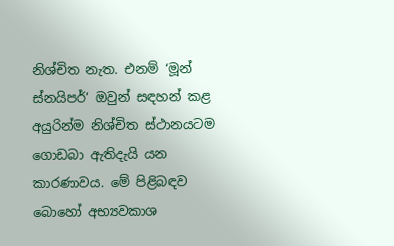නිශ්චිත නැත. එනම් ‘මූන් ස්නයිපර්’ ඔවුන් සඳහන් කළ අයුරින්ම නිශ්චිත ස්ථානයටම ගොඩබා ඇතිදැයි යන කාරණාවය. මේ පිළිබඳව බොහෝ අභ්‍යවකාශ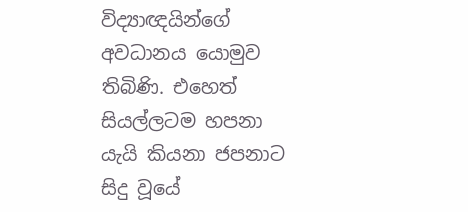විද්‍යාඥයින්ගේ අවධානය යොමුව තිබිණි. එහෙත් සියල්ලටම හපනා යැයි කියනා ජපනාට සිදු වූයේ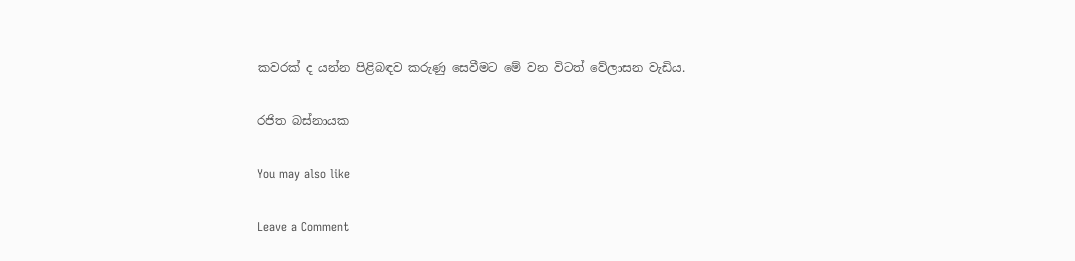කවරක් ද යන්න පිළිබඳව කරුණු සෙවීමට මේ වන විටත් වේලාසන වැඩිය.

රජිත බස්නායක

You may also like

Leave a Comment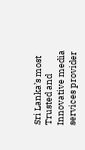Sri Lanka’s most Trusted and Innovative media services provider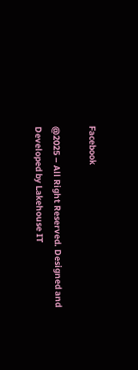Facebook

@2025 – All Right Reserved. Designed and Developed by Lakehouse IT